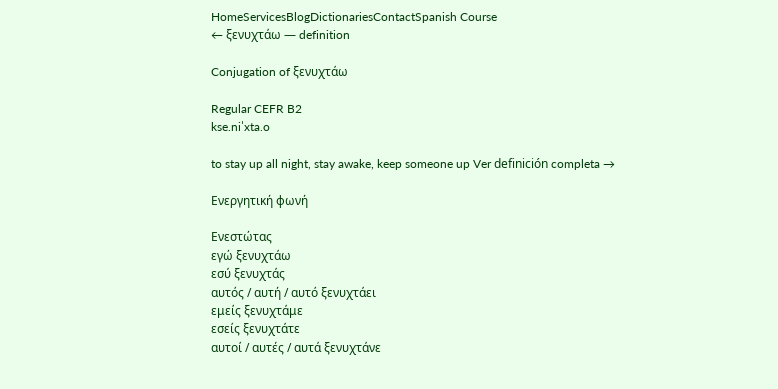HomeServicesBlogDictionariesContactSpanish Course
← ξενυχτάω — definition

Conjugation of ξενυχτάω

Regular CEFR B2
kse.niˈxta.o

to stay up all night, stay awake, keep someone up Ver definición completa →

Ενεργητική φωνή

Ενεστώτας
εγώ ξενυχτάω
εσύ ξενυχτάς
αυτός / αυτή / αυτό ξενυχτάει
εμείς ξενυχτάμε
εσείς ξενυχτάτε
αυτοί / αυτές / αυτά ξενυχτάνε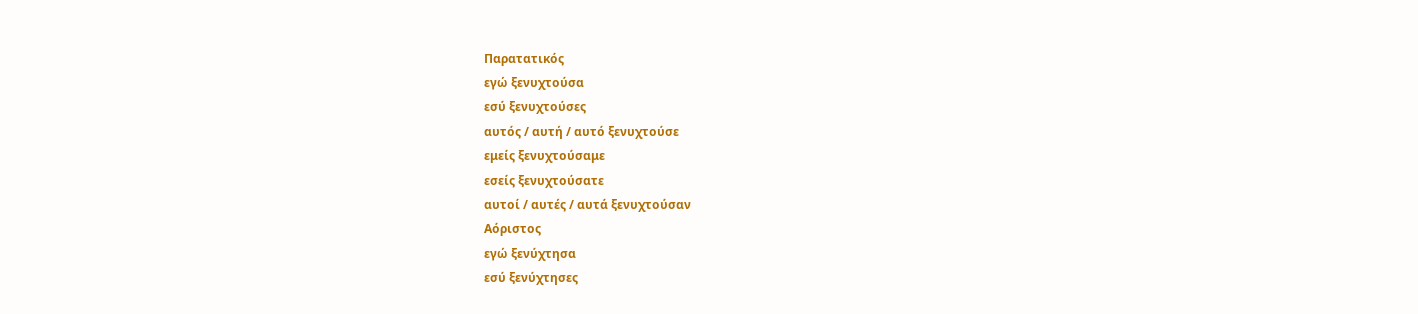Παρατατικός
εγώ ξενυχτούσα
εσύ ξενυχτούσες
αυτός / αυτή / αυτό ξενυχτούσε
εμείς ξενυχτούσαμε
εσείς ξενυχτούσατε
αυτοί / αυτές / αυτά ξενυχτούσαν
Αόριστος
εγώ ξενύχτησα
εσύ ξενύχτησες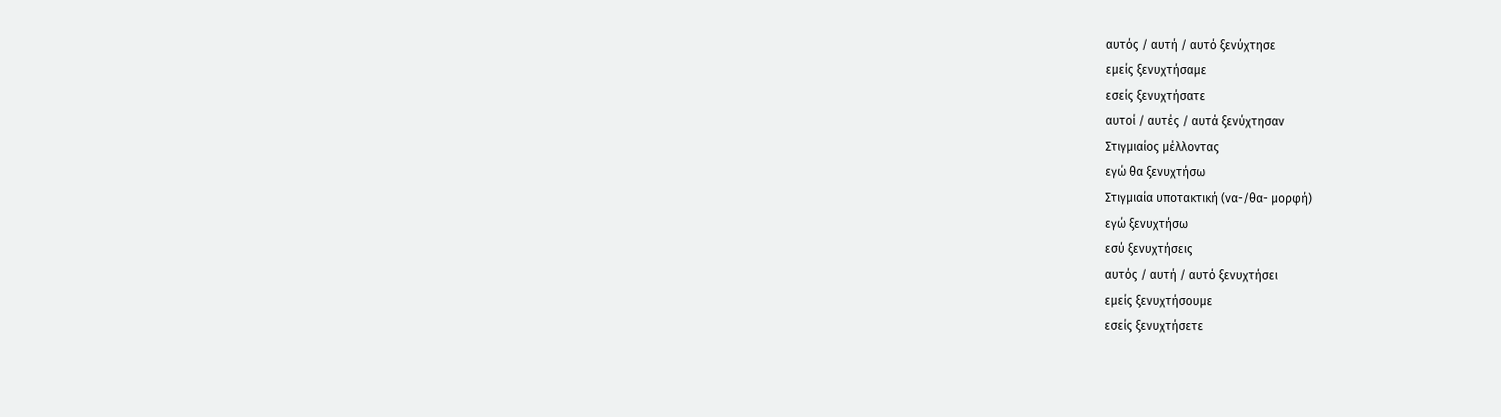αυτός / αυτή / αυτό ξενύχτησε
εμείς ξενυχτήσαμε
εσείς ξενυχτήσατε
αυτοί / αυτές / αυτά ξενύχτησαν
Στιγμιαίος μέλλοντας
εγώ θα ξενυχτήσω
Στιγμιαία υποτακτική (να-/θα- μορφή)
εγώ ξενυχτήσω
εσύ ξενυχτήσεις
αυτός / αυτή / αυτό ξενυχτήσει
εμείς ξενυχτήσουμε
εσείς ξενυχτήσετε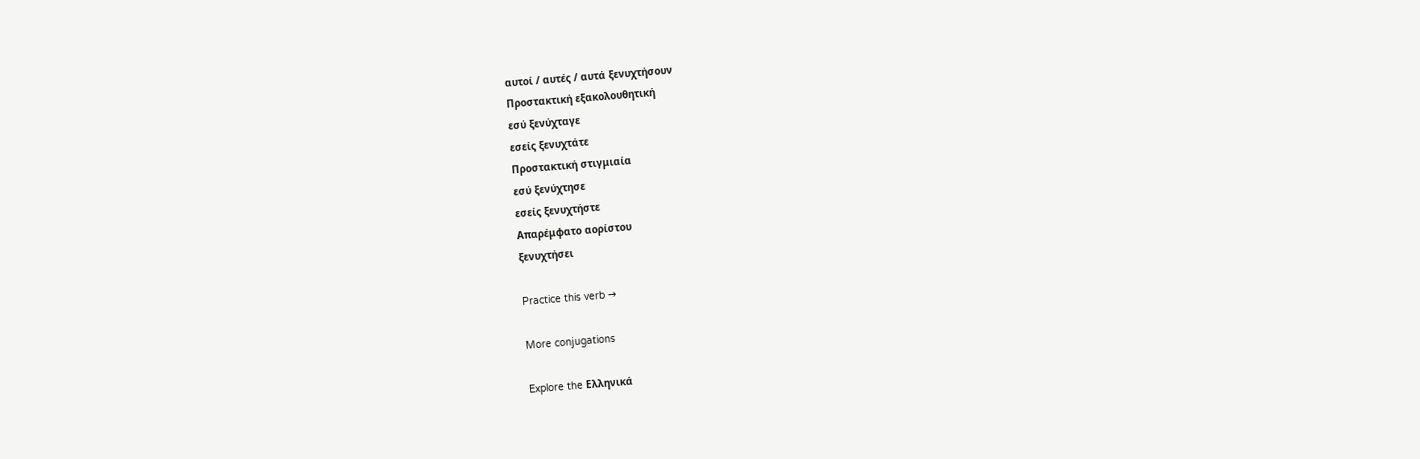αυτοί / αυτές / αυτά ξενυχτήσουν
Προστακτική εξακολουθητική
εσύ ξενύχταγε
εσείς ξενυχτάτε
Προστακτική στιγμιαία
εσύ ξενύχτησε
εσείς ξενυχτήστε
Απαρέμφατο αορίστου
ξενυχτήσει

Practice this verb →

More conjugations

Explore the Ελληνικά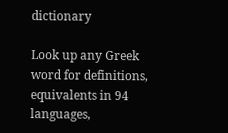dictionary

Look up any Greek word for definitions, equivalents in 94 languages,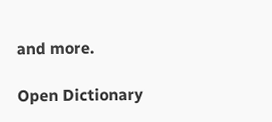and more.

Open Dictionary